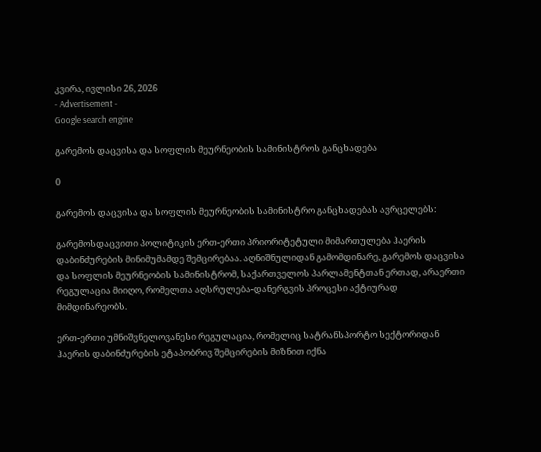კვირა, ივლისი 26, 2026
- Advertisement -
Google search engine

გარემოს დაცვისა და სოფლის მეურნეობის სამინისტროს განცხადება

0

გარემოს დაცვისა და სოფლის მეურნეობის სამინისტრო განცხადებას ავრცელებს:

გარემოსდაცვითი პოლიტიკის ერთ-ერთი პრიორიტეტული მიმართულება ჰაერის დაბინძურების მინიმუმამდე შემცირებაა. აღნიშნულიდან გამომდინარე, გარემოს დაცვისა და სოფლის მეურნეობის სამინისტრომ, საქართველოს პარლამენტთან ერთად, არაერთი რეგულაცია მიიღო, რომელთა აღსრულება-დანერგვის პროცესი აქტიურად მიმდინარეობს.

ერთ-ერთი უმნიშვნელოვანესი რეგულაცია, რომელიც სატრანსპორტო სექტორიდან ჰაერის დაბინძურების ეტაპობრივ შემცირების მიზნით იქნა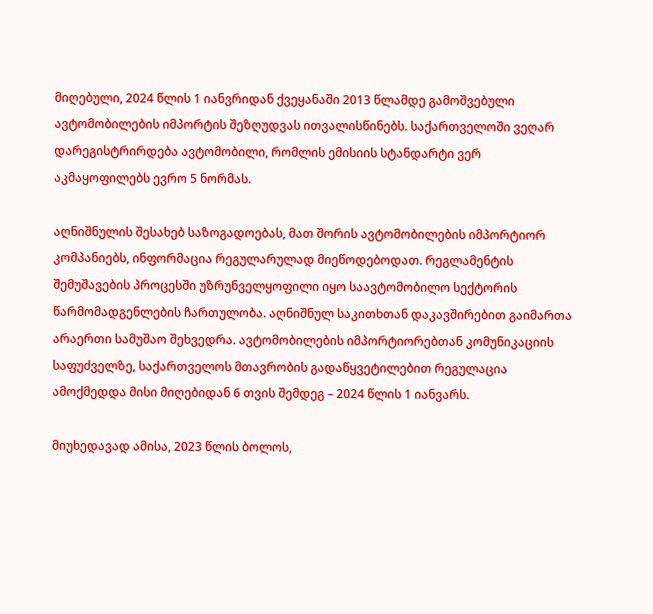მიღებული, 2024 წლის 1 იანვრიდან ქვეყანაში 2013 წლამდე გამოშვებული ავტომობილების იმპორტის შეზღუდვას ითვალისწინებს. საქართველოში ვეღარ დარეგისტრირდება ავტომობილი, რომლის ემისიის სტანდარტი ვერ აკმაყოფილებს ევრო 5 ნორმას.

აღნიშნულის შესახებ საზოგადოებას, მათ შორის ავტომობილების იმპორტიორ კომპანიებს, ინფორმაცია რეგულარულად მიეწოდებოდათ. რეგლამენტის შემუშავების პროცესში უზრუნველყოფილი იყო საავტომობილო სექტორის წარმომადგენლების ჩართულობა. აღნიშნულ საკითხთან დაკავშირებით გაიმართა არაერთი სამუშაო შეხვედრა. ავტომობილების იმპორტიორებთან კომუნიკაციის საფუძველზე, საქართველოს მთავრობის გადაწყვეტილებით რეგულაცია ამოქმედდა მისი მიღებიდან 6 თვის შემდეგ – 2024 წლის 1 იანვარს.

მიუხედავად ამისა, 2023 წლის ბოლოს,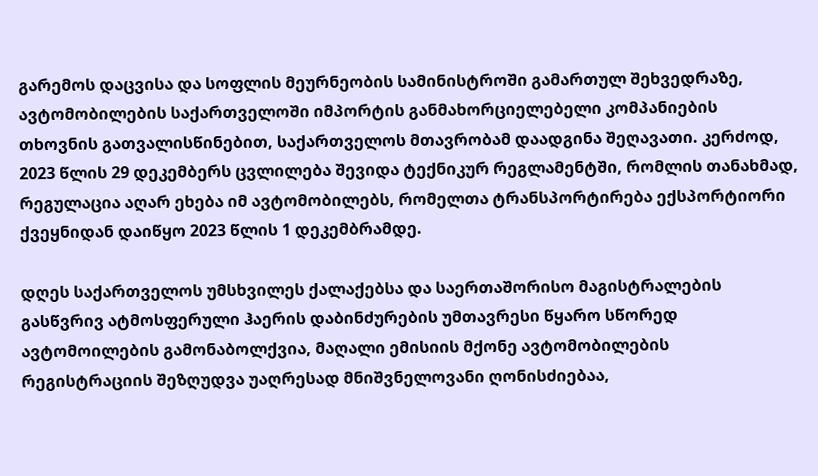გარემოს დაცვისა და სოფლის მეურნეობის სამინისტროში გამართულ შეხვედრაზე, ავტომობილების საქართველოში იმპორტის განმახორციელებელი კომპანიების თხოვნის გათვალისწინებით, საქართველოს მთავრობამ დაადგინა შეღავათი. კერძოდ, 2023 წლის 29 დეკემბერს ცვლილება შევიდა ტექნიკურ რეგლამენტში, რომლის თანახმად, რეგულაცია აღარ ეხება იმ ავტომობილებს, რომელთა ტრანსპორტირება ექსპორტიორი ქვეყნიდან დაიწყო 2023 წლის 1 დეკემბრამდე.

დღეს საქართველოს უმსხვილეს ქალაქებსა და საერთაშორისო მაგისტრალების გასწვრივ ატმოსფერული ჰაერის დაბინძურების უმთავრესი წყარო სწორედ ავტომოილების გამონაბოლქვია, მაღალი ემისიის მქონე ავტომობილების რეგისტრაციის შეზღუდვა უაღრესად მნიშვნელოვანი ღონისძიებაა,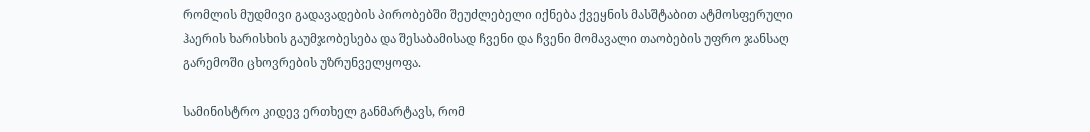რომლის მუდმივი გადავადების პირობებში შეუძლებელი იქნება ქვეყნის მასშტაბით ატმოსფერული ჰაერის ხარისხის გაუმჯობესება და შესაბამისად ჩვენი და ჩვენი მომავალი თაობების უფრო ჯანსაღ გარემოში ცხოვრების უზრუნველყოფა.

სამინისტრო კიდევ ერთხელ განმარტავს, რომ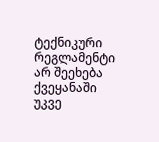ტექნიკური რეგლამენტი არ შეეხება ქვეყანაში უკვე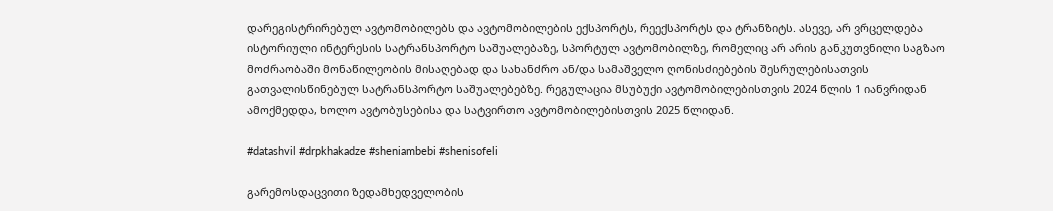დარეგისტრირებულ ავტომობილებს და ავტომობილების ექსპორტს, რეექსპორტს და ტრანზიტს. ასევე, არ ვრცელდება ისტორიული ინტერესის სატრანსპორტო საშუალებაზე, სპორტულ ავტომობილზე, რომელიც არ არის განკუთვნილი საგზაო მოძრაობაში მონაწილეობის მისაღებად და სახანძრო ან/და სამაშველო ღონისძიებების შესრულებისათვის გათვალისწინებულ სატრანსპორტო საშუალებებზე. რეგულაცია მსუბუქი ავტომობილებისთვის 2024 წლის 1 იანვრიდან ამოქმედდა, ხოლო ავტობუსებისა და სატვირთო ავტომობილებისთვის 2025 წლიდან.

#datashvil #drpkhakadze #sheniambebi #shenisofeli

გარემოსდაცვითი ზედამხედველობის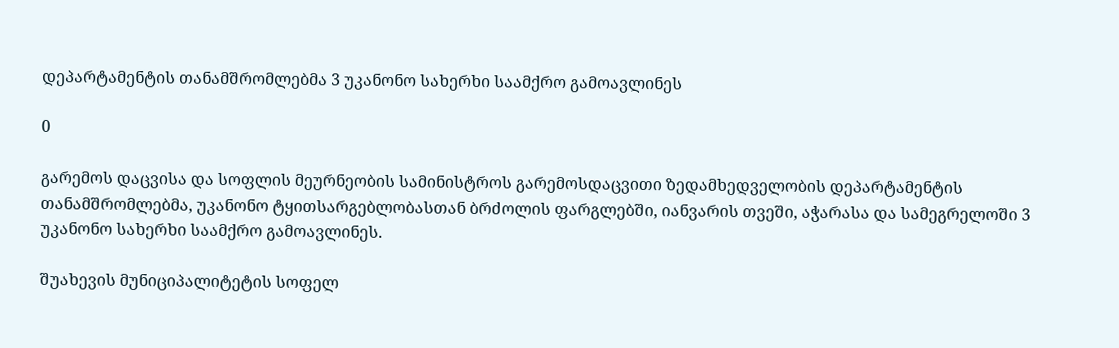დეპარტამენტის თანამშრომლებმა 3 უკანონო სახერხი საამქრო გამოავლინეს

0

გარემოს დაცვისა და სოფლის მეურნეობის სამინისტროს გარემოსდაცვითი ზედამხედველობის დეპარტამენტის თანამშრომლებმა, უკანონო ტყითსარგებლობასთან ბრძოლის ფარგლებში, იანვარის თვეში, აჭარასა და სამეგრელოში 3 უკანონო სახერხი საამქრო გამოავლინეს.

შუახევის მუნიციპალიტეტის სოფელ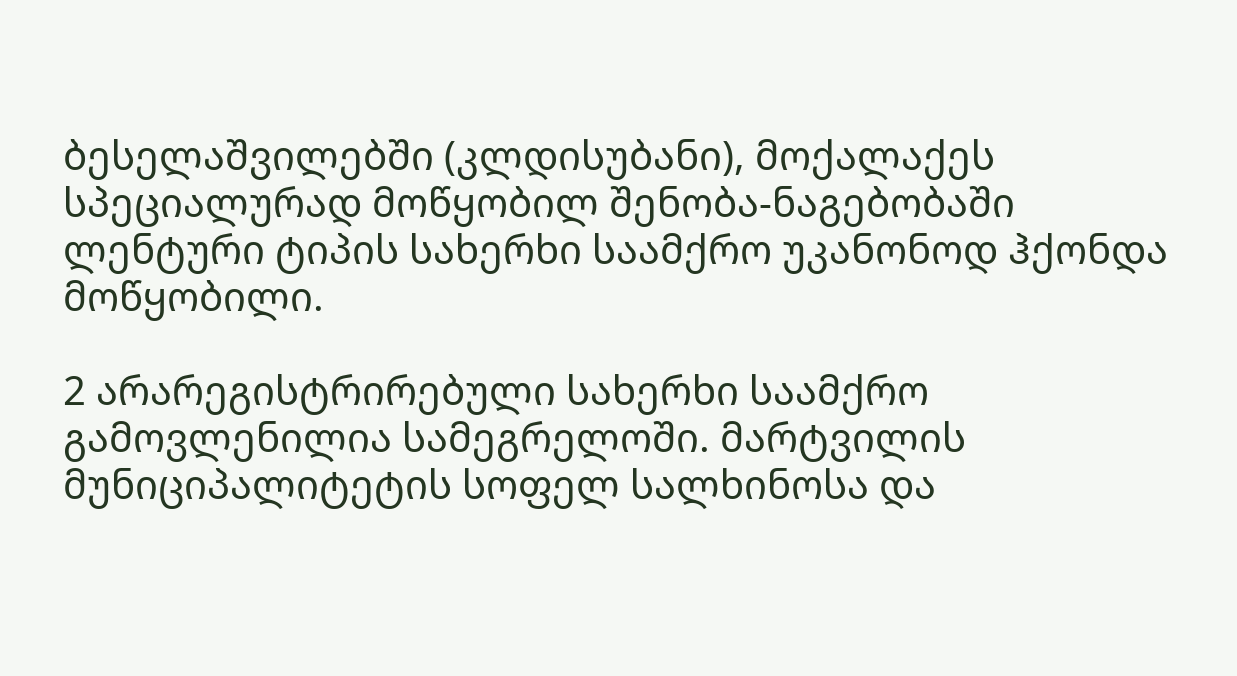ბესელაშვილებში (კლდისუბანი), მოქალაქეს სპეციალურად მოწყობილ შენობა-ნაგებობაში ლენტური ტიპის სახერხი საამქრო უკანონოდ ჰქონდა მოწყობილი.

2 არარეგისტრირებული სახერხი საამქრო გამოვლენილია სამეგრელოში. მარტვილის მუნიციპალიტეტის სოფელ სალხინოსა და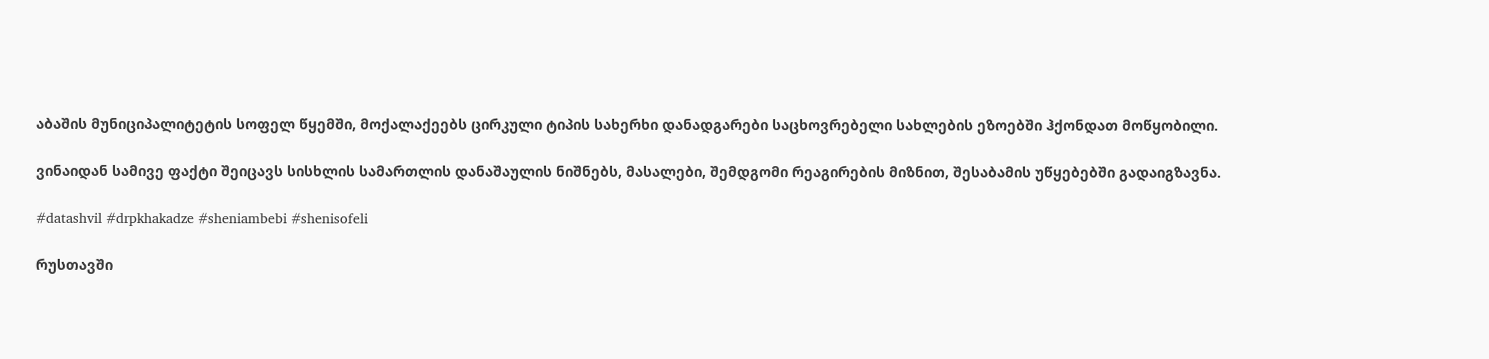აბაშის მუნიციპალიტეტის სოფელ წყემში, მოქალაქეებს ცირკული ტიპის სახერხი დანადგარები საცხოვრებელი სახლების ეზოებში ჰქონდათ მოწყობილი.

ვინაიდან სამივე ფაქტი შეიცავს სისხლის სამართლის დანაშაულის ნიშნებს, მასალები, შემდგომი რეაგირების მიზნით, შესაბამის უწყებებში გადაიგზავნა.

#datashvil #drpkhakadze #sheniambebi #shenisofeli

რუსთავში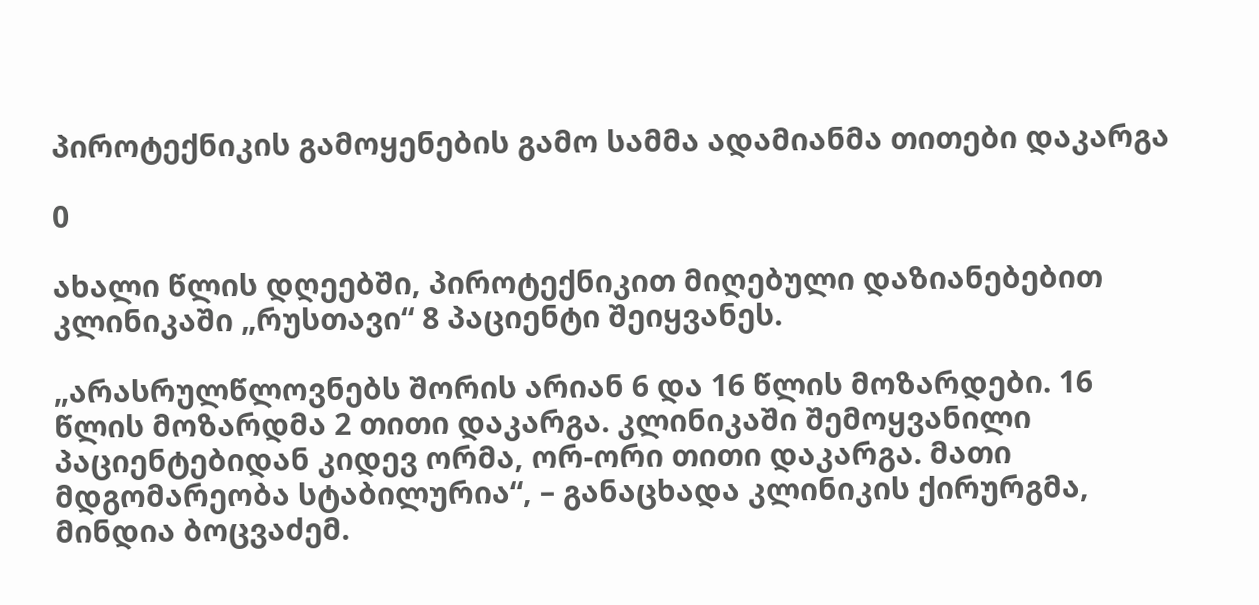პიროტექნიკის გამოყენების გამო სამმა ადამიანმა თითები დაკარგა

0

ახალი წლის დღეებში, პიროტექნიკით მიღებული დაზიანებებით კლინიკაში „რუსთავი“ 8 პაციენტი შეიყვანეს.

„არასრულწლოვნებს შორის არიან 6 და 16 წლის მოზარდები. 16 წლის მოზარდმა 2 თითი დაკარგა. კლინიკაში შემოყვანილი პაციენტებიდან კიდევ ორმა, ორ-ორი თითი დაკარგა. მათი მდგომარეობა სტაბილურია“, – განაცხადა კლინიკის ქირურგმა, მინდია ბოცვაძემ.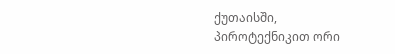ქუთაისში, პიროტექნიკით ორი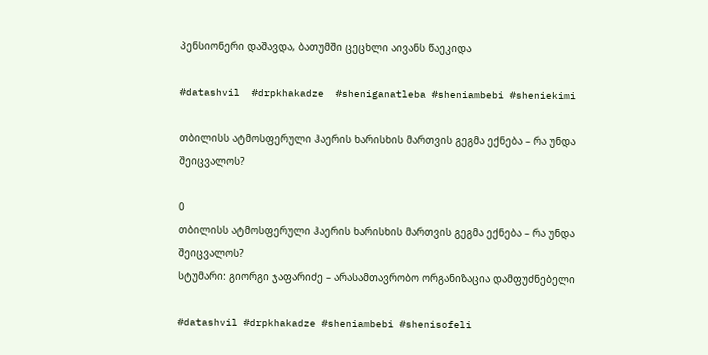პენსიონერი დაშავდა, ბათუმში ცეცხლი აივანს წაეკიდა

#datashvil  #drpkhakadze  #sheniganatleba #sheniambebi #sheniekimi

თბილისს ატმოსფერული ჰაერის ხარისხის მართვის გეგმა ექნება – რა უნდა შეიცვალოს?

0
თბილისს ატმოსფერული ჰაერის ხარისხის მართვის გეგმა ექნება – რა უნდა შეიცვალოს?
სტუმარი: გიორგი ჯაფარიძე – არასამთავრობო ორგანიზაცია დამფუძნებელი

#datashvil #drpkhakadze #sheniambebi #shenisofeli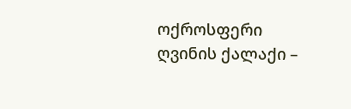ოქროსფერი ღვინის ქალაქი –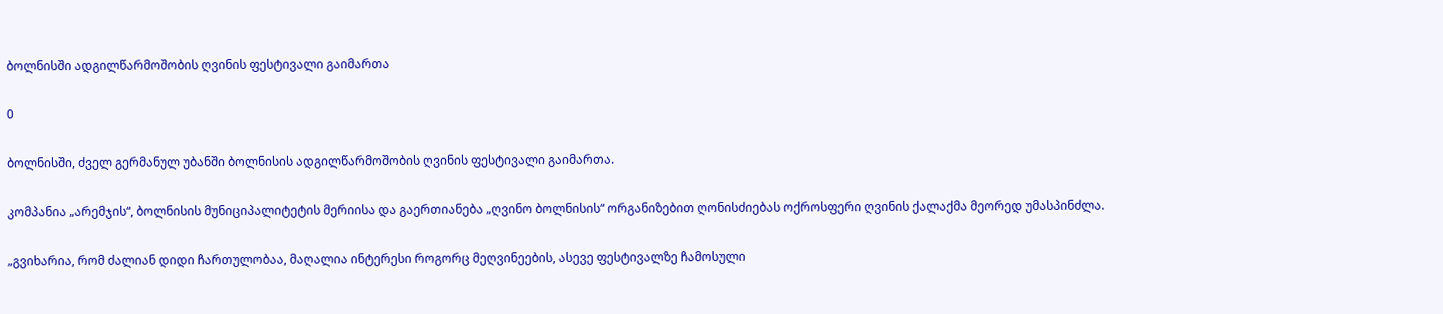ბოლნისში ადგილწარმოშობის ღვინის ფესტივალი გაიმართა

0

ბოლნისში, ძველ გერმანულ უბანში ბოლნისის ადგილწარმოშობის ღვინის ფესტივალი გაიმართა.

კომპანია „არემჯის“, ბოლნისის მუნიციპალიტეტის მერიისა და გაერთიანება „ღვინო ბოლნისის“ ორგანიზებით ღონისძიებას ოქროსფერი ღვინის ქალაქმა მეორედ უმასპინძლა.

„გვიხარია, რომ ძალიან დიდი ჩართულობაა, მაღალია ინტერესი როგორც მეღვინეების, ასევე ფესტივალზე ჩამოსული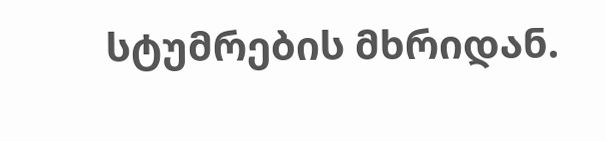სტუმრების მხრიდან.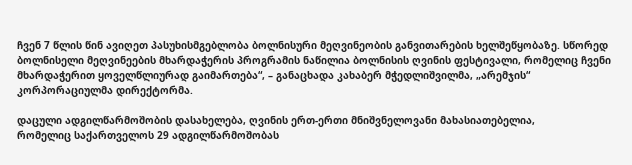ჩვენ 7 წლის წინ ავიღეთ პასუხისმგებლობა ბოლნისური მეღვინეობის განვითარების ხელშეწყობაზე. სწორედ ბოლნისელი მეღვინეების მხარდაჭერის პროგრამის ნაწილია ბოლნისის ღვინის ფესტივალი, რომელიც ჩვენი მხარდაჭერით ყოველწლიურად გაიმართება“, – განაცხადა კახაბერ მჭედლიშვილმა, „არემჯის“ კორპორაციულმა დირექტორმა.

დაცული ადგილწარმოშობის დასახელება, ღვინის ერთ-ერთი მნიშვნელოვანი მახასიათებელია,
რომელიც საქართველოს 29 ადგილწარმოშობას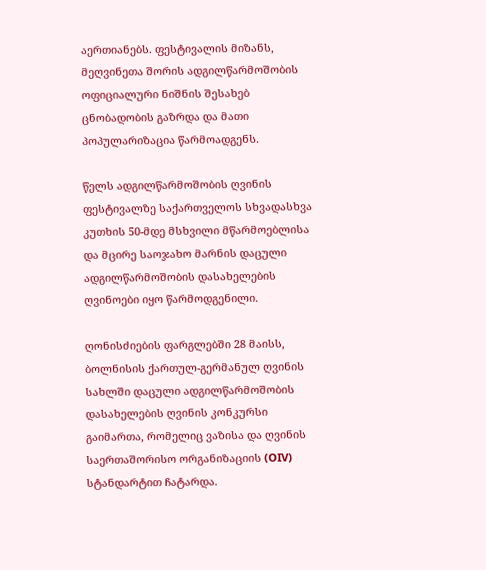აერთიანებს. ფესტივალის მიზანს, მეღვინეთა შორის ადგილწარმოშობის ოფიციალური ნიშნის შესახებ ცნობადობის გაზრდა და მათი პოპულარიზაცია წარმოადგენს.

წელს ადგილწარმოშობის ღვინის ფესტივალზე საქართველოს სხვადასხვა კუთხის 50-მდე მსხვილი მწარმოებლისა და მცირე საოჯახო მარნის დაცული ადგილწარმოშობის დასახელების ღვინოები იყო წარმოდგენილი.

ღონისძიების ფარგლებში 28 მაისს, ბოლნისის ქართულ-გერმანულ ღვინის სახლში დაცული ადგილწარმოშობის დასახელების ღვინის კონკურსი გაიმართა, რომელიც ვაზისა და ღვინის საერთაშორისო ორგანიზაციის (OIV) სტანდარტით ჩატარდა.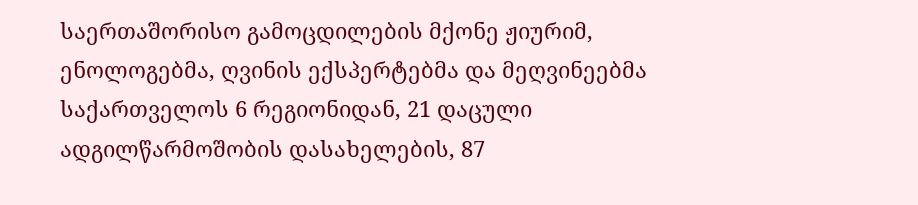საერთაშორისო გამოცდილების მქონე ჟიურიმ, ენოლოგებმა, ღვინის ექსპერტებმა და მეღვინეებმა საქართველოს 6 რეგიონიდან, 21 დაცული ადგილწარმოშობის დასახელების, 87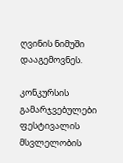ღვინის ნიმუში დააგემოვნეს.

კონკურსის გამარჯვებულები ფესტივალის მსვლელობის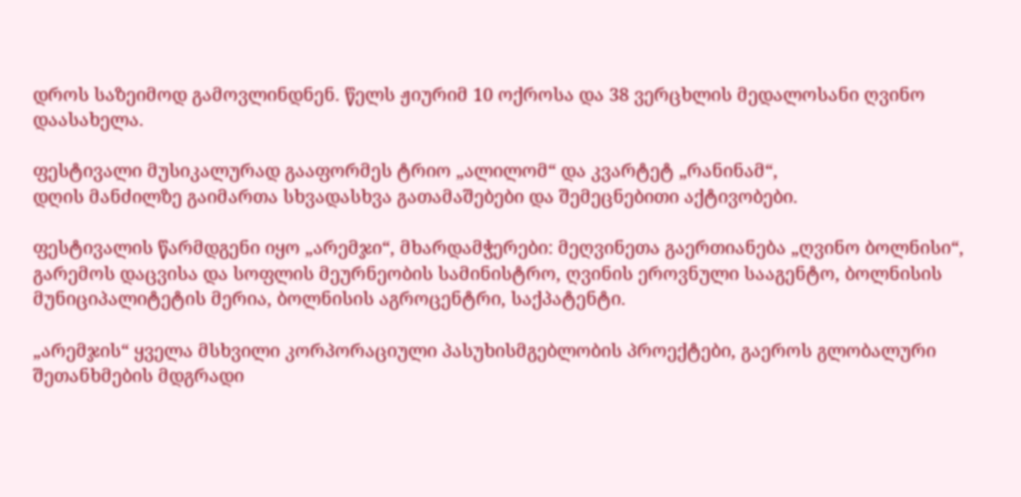დროს საზეიმოდ გამოვლინდნენ. წელს ჟიურიმ 10 ოქროსა და 38 ვერცხლის მედალოსანი ღვინო დაასახელა.

ფესტივალი მუსიკალურად გააფორმეს ტრიო „ალილომ“ და კვარტეტ „რანინამ“,
დღის მანძილზე გაიმართა სხვადასხვა გათამაშებები და შემეცნებითი აქტივობები.

ფესტივალის წარმდგენი იყო „არემჯი“, მხარდამჭერები: მეღვინეთა გაერთიანება „ღვინო ბოლნისი“, გარემოს დაცვისა და სოფლის მეურნეობის სამინისტრო, ღვინის ეროვნული სააგენტო, ბოლნისის მუნიციპალიტეტის მერია, ბოლნისის აგროცენტრი, საქპატენტი.

„არემჯის“ ყველა მსხვილი კორპორაციული პასუხისმგებლობის პროექტები, გაეროს გლობალური შეთანხმების მდგრადი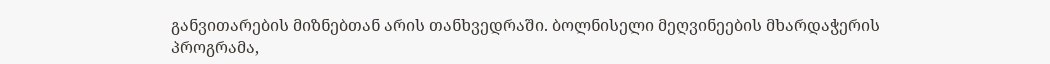განვითარების მიზნებთან არის თანხვედრაში. ბოლნისელი მეღვინეების მხარდაჭერის პროგრამა,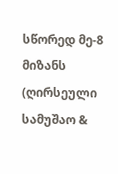სწორედ მე-8 მიზანს (ღირსეული სამუშაო &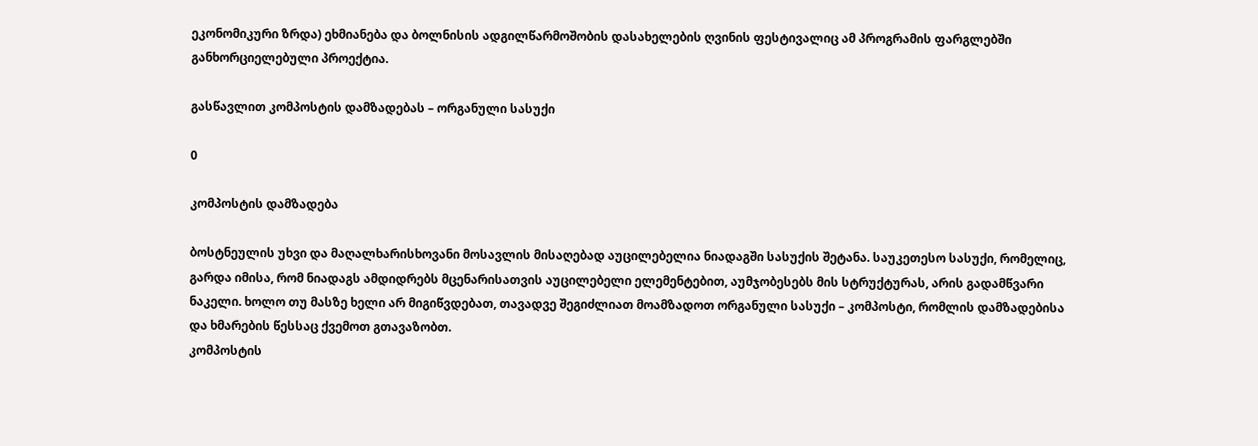ეკონომიკური ზრდა) ეხმიანება და ბოლნისის ადგილწარმოშობის დასახელების ღვინის ფესტივალიც ამ პროგრამის ფარგლებში განხორციელებული პროექტია.

გასწავლით კომპოსტის დამზადებას – ორგანული სასუქი

0

კომპოსტის დამზადება

ბოსტნეულის უხვი და მაღალხარისხოვანი მოსავლის მისაღებად აუცილებელია ნიადაგში სასუქის შეტანა. საუკეთესო სასუქი, რომელიც, გარდა იმისა, რომ ნიადაგს ამდიდრებს მცენარისათვის აუცილებელი ელემენტებით, აუმჯობესებს მის სტრუქტურას, არის გადამწვარი ნაკელი. ხოლო თუ მასზე ხელი არ მიგიწვდებათ, თავადვე შეგიძლიათ მოამზადოთ ორგანული სასუქი – კომპოსტი, რომლის დამზადებისა და ხმარების წესსაც ქვემოთ გთავაზობთ.
კომპოსტის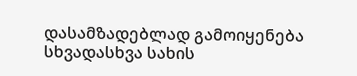დასამზადებლად გამოიყენება სხვადასხვა სახის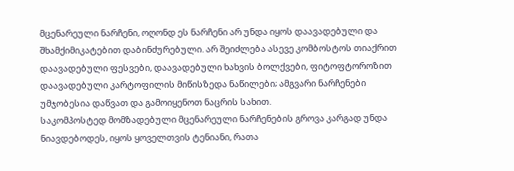მცენარეული ნარჩენი, ოღონდ ეს ნარჩენი არ უნდა იყოს დაავადებული და შხამქიმიკატებით დაბინძურებული. არ შეიძლება ასევე კომბოსტოს თიაქრით დაავადებული ფესვები, დაავადებული ხახვის ბოლქვები, ფიტოფტოროზით დაავადებული კარტოფილის მიწისზედა ნაწილები; ამგვარი ნარჩენები უმჯობესია დაწვათ და გამოიყენოთ ნაცრის სახით.
საკომპოსტედ მომზადებული მცენარეული ნარჩენების გროვა კარგად უნდა ნიავდებოდეს, იყოს ყოველთვის ტენიანი, რათა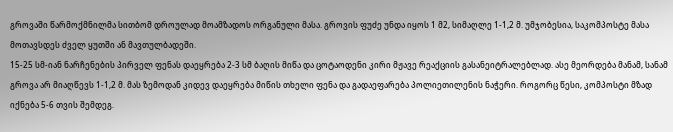გროვაში წარმოქმნილმა სითბომ დროულად მოამზადოს ორგანული მასა. გროვის ფუძე უნდა იყოს 1 მ2, სიმაღლე 1-1,2 მ. უმჯობესია, საკომპოსტე მასა მოთავსდეს ძველ ყუთში ან მავთულბადეში.
15-25 სმ-იან ნარჩენების პირველ ფენას დაეყრება 2-3 სმ ბაღის მიწა და ცოტაოდენი კირი მჟავე რეაქციის გასანეიტრალებლად. ასე მეორდება მანამ, სანამ გროვა არ მიაღწევს 1-1,2 მ. მას ზემოდან კიდევ დაეყრება მიწის თხელი ფენა და გადაეფარება პოლიეთილენის ნაჭერი. როგორც წესი, კომპოსტი მზად იქნება 5-6 თვის შემდეგ.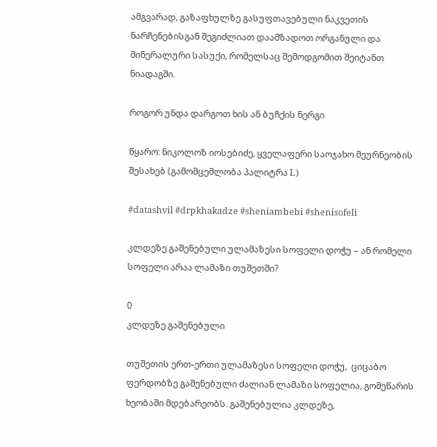ამგვარად, გაზაფხულზე გასუფთავებული ნაკვეთის ნარჩენებისგან შეგიძლიათ დაამზადოთ ორგანული და მინერალური სასუქი, რომელსაც შემოდგომით შეიტანთ ნიადაგში.

როგორ უნდა დარგოთ ხის ან ბუჩქის ნერგი

წყარო: ნიკოლოზ იოსებიძე, ყველაფერი საოჯახო მეურნეობის შესახებ (გამომცემლობა პალიტრა L)

#datashvil #drpkhakadze #sheniambebi #shenisofeli

კლდეზე გაშენებული ულამაზესი სოფელი დოჭუ – ან რომელი სოფელი არაა ლამაზი თუშეთში?

0
კლდეზე გაშენებული

თუშეთის ერთ-ერთი ულამაზესი სოფელი დოჭუ,  ციცაბო ფერდობზე გაშენებული ძალიან ლამაზი სოფელია, გომეწარის ხეობაში მდებარეობს. გაშენებულია კლდეზე,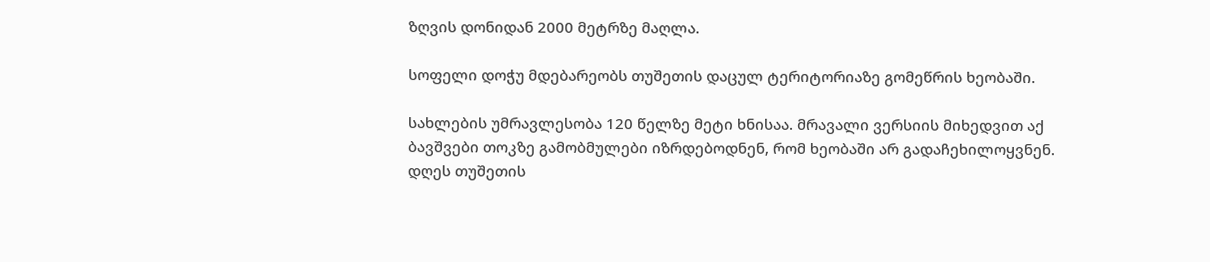ზღვის დონიდან 2000 მეტრზე მაღლა.

სოფელი დოჭუ მდებარეობს თუშეთის დაცულ ტერიტორიაზე გომეწრის ხეობაში.

სახლების უმრავლესობა 120 წელზე მეტი ხნისაა. მრავალი ვერსიის მიხედვით აქ ბავშვები თოკზე გამობმულები იზრდებოდნენ, რომ ხეობაში არ გადაჩეხილოყვნენ.
დღეს თუშეთის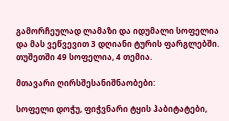გამორჩეულად ლამაზი და იდუმალი სოფელია და მას ვეწვევით 3 დღიანი ტურის ფარგლებში.
თუშეთში 49 სოფელია, 4 თემია.

მთავარი ღირსშესანიშნაობები:

სოფელი დოჭუ, ფიჭვნარი ტყის ჰაბიტატები,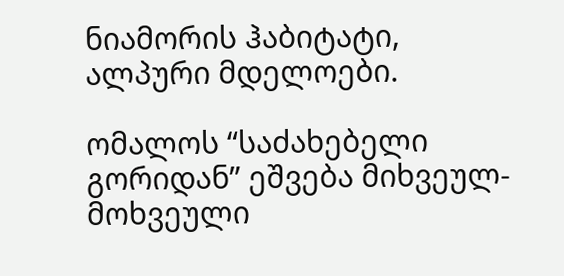ნიამორის ჰაბიტატი, ალპური მდელოები.

ომალოს “საძახებელი გორიდან” ეშვება მიხვეულ-მოხვეული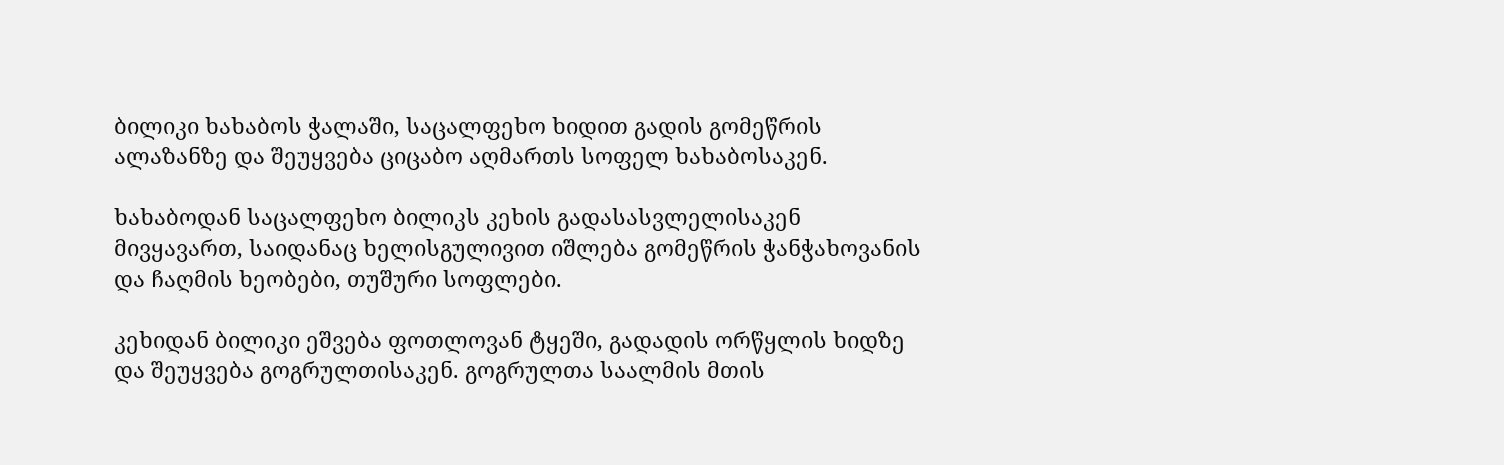ბილიკი ხახაბოს ჭალაში, საცალფეხო ხიდით გადის გომეწრის ალაზანზე და შეუყვება ციცაბო აღმართს სოფელ ხახაბოსაკენ.

ხახაბოდან საცალფეხო ბილიკს კეხის გადასასვლელისაკენ მივყავართ, საიდანაც ხელისგულივით იშლება გომეწრის ჭანჭახოვანის და ჩაღმის ხეობები, თუშური სოფლები.

კეხიდან ბილიკი ეშვება ფოთლოვან ტყეში, გადადის ორწყლის ხიდზე და შეუყვება გოგრულთისაკენ. გოგრულთა საალმის მთის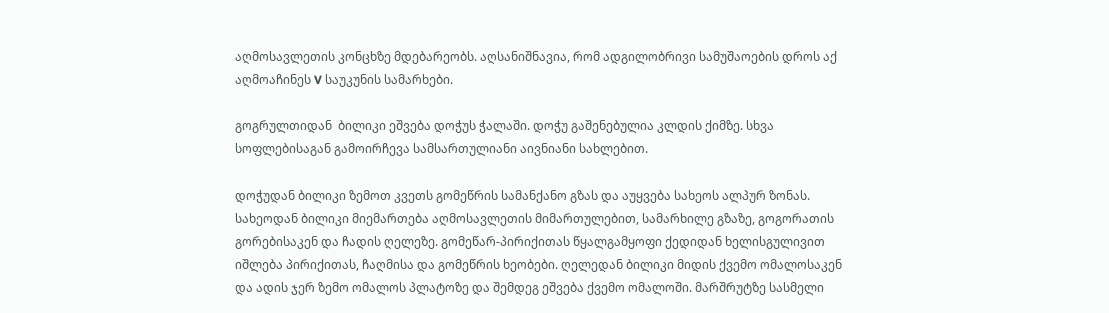აღმოსავლეთის კონცხზე მდებარეობს. აღსანიშნავია, რომ ადგილობრივი სამუშაოების დროს აქ აღმოაჩინეს V საუკუნის სამარხები.

გოგრულთიდან  ბილიკი ეშვება დოჭუს ჭალაში. დოჭუ გაშენებულია კლდის ქიმზე. სხვა სოფლებისაგან გამოირჩევა სამსართულიანი აივნიანი სახლებით.

დოჭუდან ბილიკი ზემოთ კვეთს გომეწრის სამანქანო გზას და აუყვება სახეოს ალპურ ზონას. სახეოდან ბილიკი მიემართება აღმოსავლეთის მიმართულებით, სამარხილე გზაზე, გოგორათის გორებისაკენ და ჩადის ღელეზე. გომეწარ-პირიქითას წყალგამყოფი ქედიდან ხელისგულივით იშლება პირიქითას, ჩაღმისა და გომეწრის ხეობები. ღელედან ბილიკი მიდის ქვემო ომალოსაკენ და ადის ჯერ ზემო ომალოს პლატოზე და შემდეგ ეშვება ქვემო ომალოში. მარშრუტზე სასმელი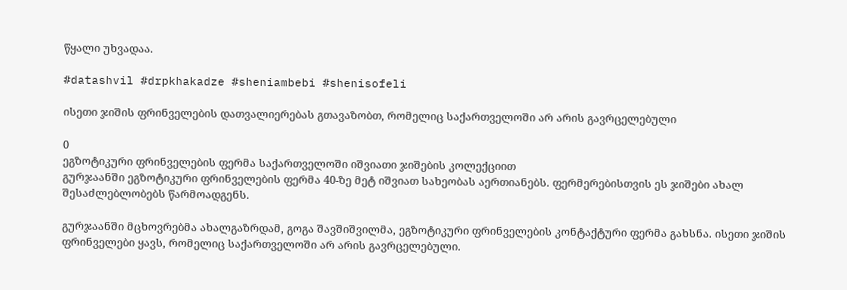წყალი უხვადაა.

#datashvil #drpkhakadze #sheniambebi #shenisofeli

ისეთი ჯიშის ფრინველების დათვალიერებას გთავაზობთ, რომელიც საქართველოში არ არის გავრცელებული

0
ეგზოტიკური ფრინველების ფერმა საქართველოში იშვიათი ჯიშების კოლექციით
გურჯაანში ეგზოტიკური ფრინველების ფერმა 40-ზე მეტ იშვიათ სახეობას აერთიანებს. ფერმერებისთვის ეს ჯიშები ახალ შესაძლებლობებს წარმოადგენს.

გურჯაანში მცხოვრებმა ახალგაზრდამ, გოგა შავშიშვილმა, ეგზოტიკური ფრინველების კონტაქტური ფერმა გახსნა. ისეთი ჯიშის ფრინველები ყავს, რომელიც საქართველოში არ არის გავრცელებული.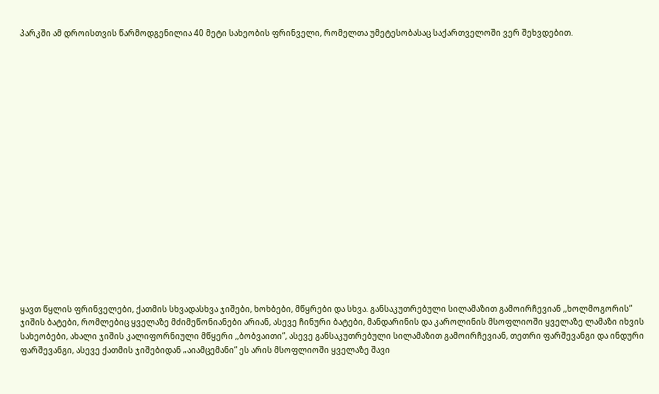პარკში ამ დროისთვის წარმოდგენილია 40 მეტი სახეობის ფრინველი, რომელთა უმეტესობასაც საქართველოში ვერ შეხვდებით.



















ყავთ წყლის ფრინველები, ქათმის სხვადასხვა ჯიშები, ხოხბები, მწყრები და სხვა. განსაკუთრებული სილამაზით გამოირჩევიან ,,ხოლმოგორის“ ჯიშის ბატები, რომლებიც ყველაზე მძიმეწონიანები არიან, ასევე ჩინური ბატები, მანდარინის და კაროლინის მსოფლიოში ყველაზე ლამაზი იხვის სახეობები, ახალი ჯიშის კალიფორნიული მწყერი ,,ბობვაითი“, ასევე განსაკუთრებული სილამაზით გამოირჩევიან, თეთრი ფარშევანგი და ინდური ფარშევანგი, ასევე ქათმის ჯიშებიდან „აიამცემანი“ ეს არის მსოფლიოში ყველაზე შავი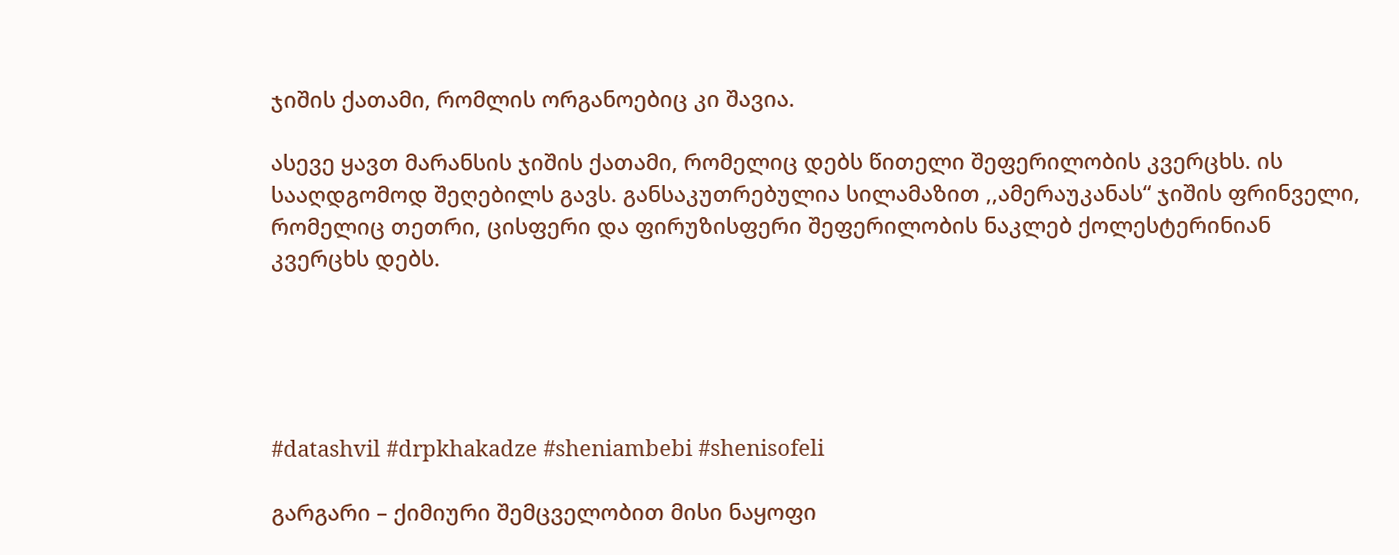ჯიშის ქათამი, რომლის ორგანოებიც კი შავია.

ასევე ყავთ მარანსის ჯიშის ქათამი, რომელიც დებს წითელი შეფერილობის კვერცხს. ის სააღდგომოდ შეღებილს გავს. განსაკუთრებულია სილამაზით ,,ამერაუკანას“ ჯიშის ფრინველი, რომელიც თეთრი, ცისფერი და ფირუზისფერი შეფერილობის ნაკლებ ქოლესტერინიან კვერცხს დებს.





#datashvil #drpkhakadze #sheniambebi #shenisofeli

გარგარი – ქიმიური შემცველობით მისი ნაყოფი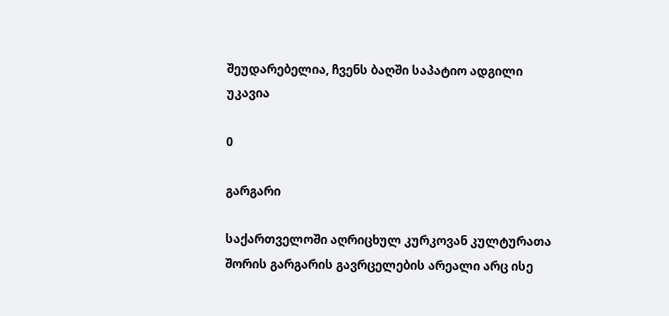შეუდარებელია, ჩვენს ბაღში საპატიო ადგილი უკავია

0

გარგარი

საქართველოში აღრიცხულ კურკოვან კულტურათა შორის გარგარის გავრცელების არეალი არც ისე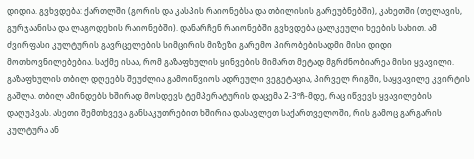დიდია. გვხვდება: ქართლში (გორის და კასპის რაიონებსა და თბილისის გარეუბნებში), კახეთში (თელავის, გურჯაანისა და ლაგოდეხის რაიონებში). დანარჩენ რაიონებში გვხვდება ცალკეული ხეების სახით. ამ ძვირფასი კულტურის გავრცელების სიმცირის მიზეზი გარემო პირობებისადმი მისი დიდი მოთხოვნილებებია. საქმე ისაა, რომ გაზაფხულის ყინვების მიმართ მეტად მგრძნობიარეა მისი ყვავილი. გაზაფხულის თბილ დღეებს შეუძლია გამოიწვიოს ადრეული ვეგეტაცია, პირველ რიგში, საყვავილე კვირტის გაშლა. თბილ ამინდებს ხშირად მოსდევს ტემპერატურის დაცემა 2-3ºჩ-მდე, რაც იწვევს ყვავილების დაღუპვას. ასეთი შემთხვევა განსაკუთრებით ხშირია დასავლეთ საქართველოში, რის გამოც გარგარის კულტურა ან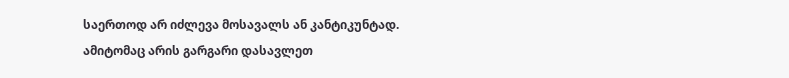საერთოდ არ იძლევა მოსავალს ან კანტიკუნტად. ამიტომაც არის გარგარი დასავლეთ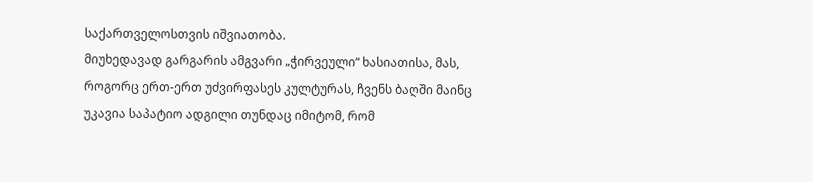საქართველოსთვის იშვიათობა.
მიუხედავად გარგარის ამგვარი „ჭირვეული“ ხასიათისა, მას, როგორც ერთ-ერთ უძვირფასეს კულტურას, ჩვენს ბაღში მაინც უკავია საპატიო ადგილი თუნდაც იმიტომ, რომ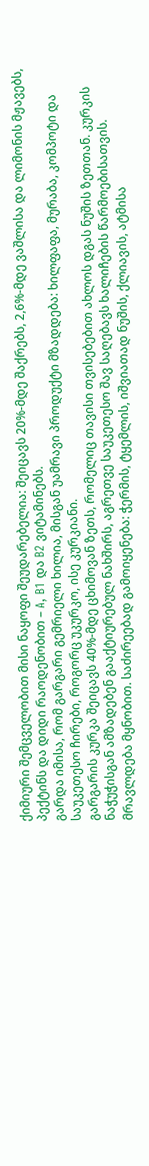ქიმიური შემცველობით მისი ნაყოფი შეუდარებელია: შეიცავს 20%-მდე შაქრებს, 2,6%-მდე ვაშლისა და ლიმონის მჟავებს, პექტინს და დიდი რაოდენობით – A, B1 და B2 ვიტამინებს.
გარდა იმისა, რომ გარგარი გემრიელი ხილია, მისგან უამრავი პროდუქტი მზადდება: ხილფაფა, მურაბა, კომპოტი და საუკეთესო ჩირები, როგორც უკურკო, ისე კურკიანი.
გარგარის კურკა შეიცავს 40%-მდე ცხიმოვან ზეთს, რომელიც თავისი თვისებებით ახლოს დგას ნუშის ზეთთან. კურკის ნაჭუჭისგან ამზადებენ გააქტიურებულ ნახშირს, აგრეთვე საუკეთესო შავ საღებავს ხალიჩების წარმოებისათვის.
მრავლდება მყნობით. საძირეებად გამოიყენება: ჭერმის, ტყემლის, იშვიათად ნუშის, ქლიავის, ატმისა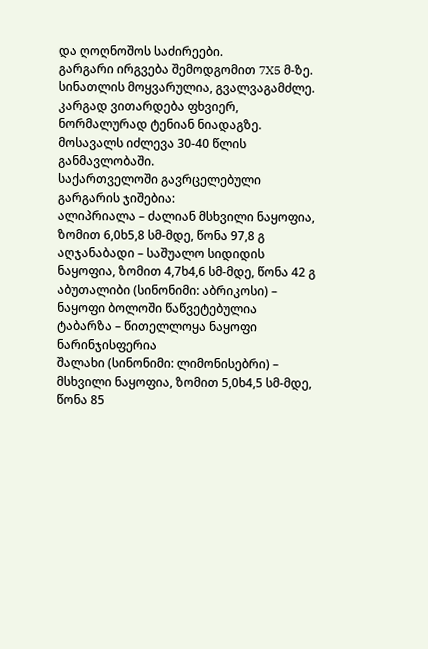და ღოღნოშოს საძირეები.
გარგარი ირგვება შემოდგომით 7X5 მ-ზე. სინათლის მოყვარულია, გვალვაგამძლე. კარგად ვითარდება ფხვიერ, ნორმალურად ტენიან ნიადაგზე. მოსავალს იძლევა 30-40 წლის განმავლობაში.
საქართველოში გავრცელებული გარგარის ჯიშებია:
ალიპრიალა – ძალიან მსხვილი ნაყოფია, ზომით 6,0ხ5,8 სმ-მდე, წონა 97,8 გ
აღჯანაბადი – საშუალო სიდიდის ნაყოფია, ზომით 4,7ხ4,6 სმ-მდე, წონა 42 გ
აბუთალიბი (სინონიმი: აბრიკოსი) – ნაყოფი ბოლოში წაწვეტებულია
ტაბარზა – წითელლოყა ნაყოფი ნარინჯისფერია
შალახი (სინონიმი: ლიმონისებრი) – მსხვილი ნაყოფია, ზომით 5,0ხ4,5 სმ-მდე, წონა 85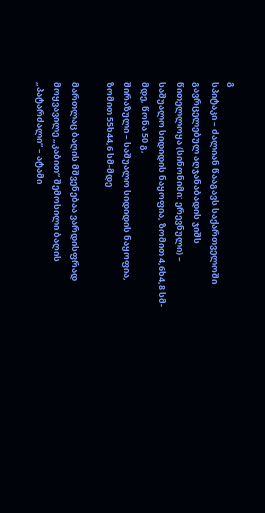გ
სპიტაკი – ძალიან წააგავს საქართველოში გავრცელებულ აღჯანაბადის ჯიშს
წითელლოყა (სინონიმი: ერევნული) – საშუალო სიდიდის ნაყოფია, ზომით 4,6ხ4,8 სმ-მდე, წონა 50 გ,
შირაზული – საშუალო სიდიდის ნაყოფია, ზომით 55ხ44,6 სმ-მდე

მართლაც ბაღის მშვენებაა ვარდისფრად მოყვავილე „კაბით“ შემოსილი ბაღის „პატარძალი“ – ატამი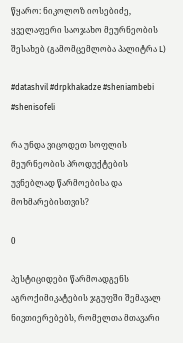წყარო: ნიკოლოზ იოსებიძე, ყველაფერი საოჯახო მეურნეობის შესახებ (გამომცემლობა პალიტრა L)

#datashvil #drpkhakadze #sheniambebi #shenisofeli

რა უნდა ვიცოდეთ სოფლის მეურნეობის პროდუქტების უვნებლად წარმოებისა და მოხმარებისთვის?

0

პესტიციდები წარმოადგენს აგროქიმიკატების ჯგუფში შემავალ ნივთიერებებს, რომელთა მთავარი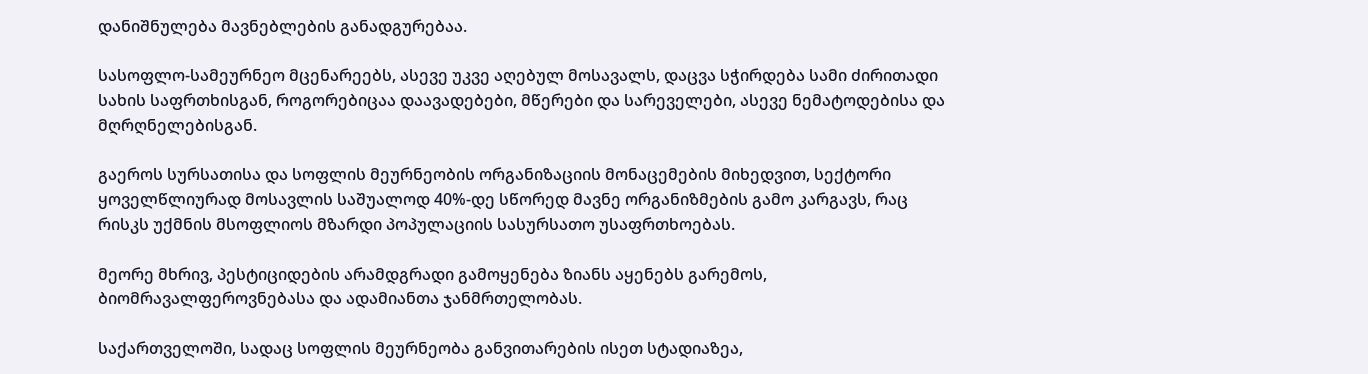დანიშნულება მავნებლების განადგურებაა.

სასოფლო-სამეურნეო მცენარეებს, ასევე უკვე აღებულ მოსავალს, დაცვა სჭირდება სამი ძირითადი სახის საფრთხისგან, როგორებიცაა დაავადებები, მწერები და სარეველები, ასევე ნემატოდებისა და მღრღნელებისგან.

გაეროს სურსათისა და სოფლის მეურნეობის ორგანიზაციის მონაცემების მიხედვით, სექტორი ყოველწლიურად მოსავლის საშუალოდ 40%-დე სწორედ მავნე ორგანიზმების გამო კარგავს, რაც რისკს უქმნის მსოფლიოს მზარდი პოპულაციის სასურსათო უსაფრთხოებას.

მეორე მხრივ, პესტიციდების არამდგრადი გამოყენება ზიანს აყენებს გარემოს, ბიომრავალფეროვნებასა და ადამიანთა ჯანმრთელობას.

საქართველოში, სადაც სოფლის მეურნეობა განვითარების ისეთ სტადიაზეა,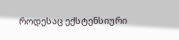როდესაც ექსტენსიური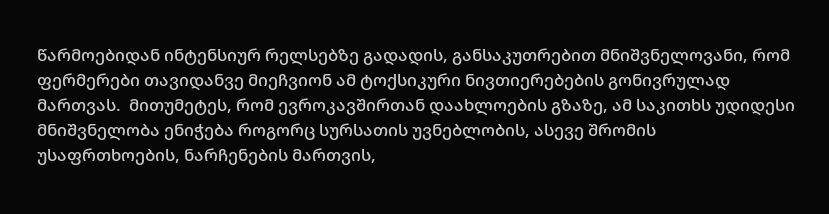წარმოებიდან ინტენსიურ რელსებზე გადადის, განსაკუთრებით მნიშვნელოვანი, რომ ფერმერები თავიდანვე მიეჩვიონ ამ ტოქსიკური ნივთიერებების გონივრულად მართვას.  მითუმეტეს, რომ ევროკავშირთან დაახლოების გზაზე, ამ საკითხს უდიდესი მნიშვნელობა ენიჭება როგორც სურსათის უვნებლობის, ასევე შრომის უსაფრთხოების, ნარჩენების მართვის,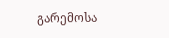გარემოსა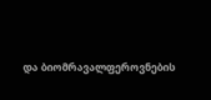და ბიომრავალფეროვნების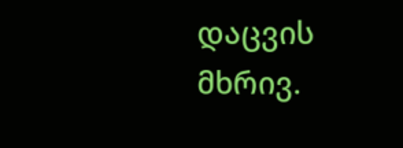დაცვის მხრივ.